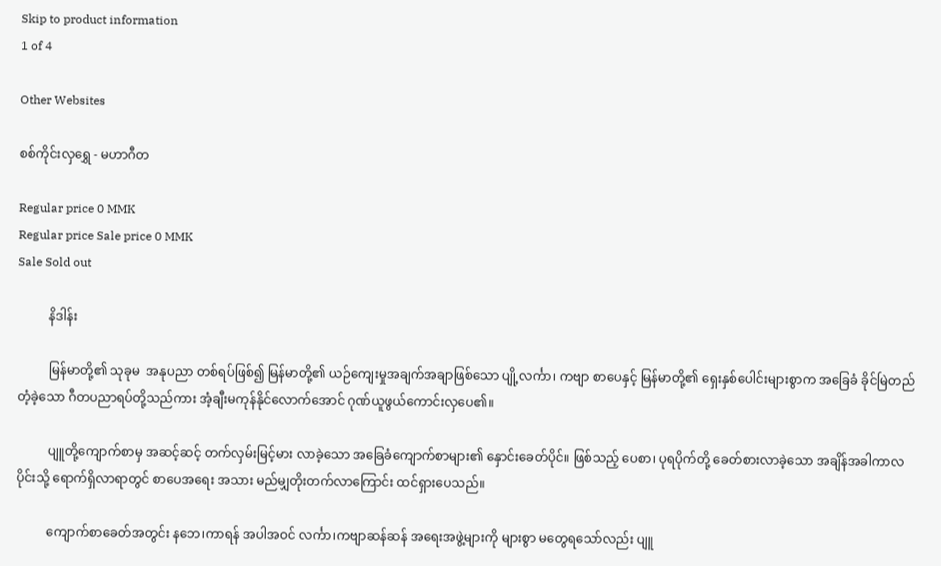Skip to product information
1 of 4

Other Websites

စစ်ကိုင်းလှရွှေ - မဟာဂီတ

Regular price 0 MMK
Regular price Sale price 0 MMK
Sale Sold out

          နိဒါန်း

          မြန်မာတို့၏ သုခုမ  အနုပညာ တစ်ရပ်ဖြစ်၍ မြန်မာတို့၏ ယဉ်ကျေးမှုအချက်အချာဖြစ်သော ပျို့လင်္ကာ၊ ကဗျာ စာပေနှင့် မြန်မာတို့၏ ရှေးနှစ်ပေါင်းများစွာက အခြေခံ ခိုင်မြဲတည်တံ့ခဲ့သော ဂီတပညာရပ်တို့သည်ကား အံ့ချီးမကုန်နိုင်လောက်အောင် ဂုဏ်ယူဖွယ်ကောင်းလှပေ၏။

          ပျူတို့ကျောက်စာမှ အဆင့်ဆင့် တက်လှမ်းမြင့်မား လာခဲ့သော အခြေခံကျောက်စာများ၏ နှောင်းခေတ်ပိုင်။ ဖြစ်သည့် ပေစာ၊ ပုရပိုက်တို့ ခေတ်စားလာခဲ့သော အချိန်အခါကာလပိုင်းသို့ ရောက်ရှိလာရာတွင် စာပေအရေး အသား မည်မျှတိုးတက်လာကြောင်း ထင်ရှားပေသည်။

          ကျောက်စာခေတ်အတွင်း နဘေ၊ကာရန် အပါအဝင် လင်္ကာ၊ကဗျာဆန်ဆန် အရေးအဖွဲ့များကို များစွာ မတွေရသော်လည်း ပျူ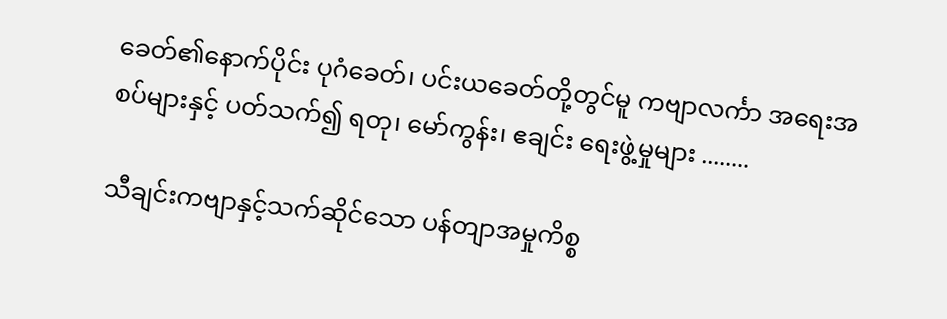ခေတ်၏နောက်ပိုင်း ပုဂံခေတ်၊ ပင်းယခေတ်တို့တွင်မူ ကဗျာလင်္ကာ အရေးအစပ်များနှင့် ပတ်သက်၍ ရတု၊ မော်ကွန်း၊ ဧချင်း ရေးဖွဲ့မှုများ ........

သီချင်းကဗျာနှင့်သက်ဆိုင်သော ပန်တျာအမှုကိစ္စ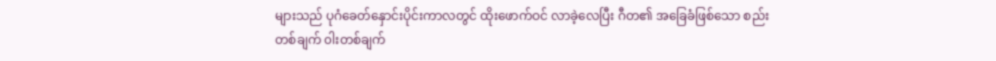များသည် ပုဂံခေတ်နှောင်းပိုင်းကာလတွင် ထိုးဖောက်ဝင် လာခဲ့လေပြီး ဂီတ၏ အခြေခံဖြစ်သော စည်းတစ်ချက် ၀ါးတစ်ချက်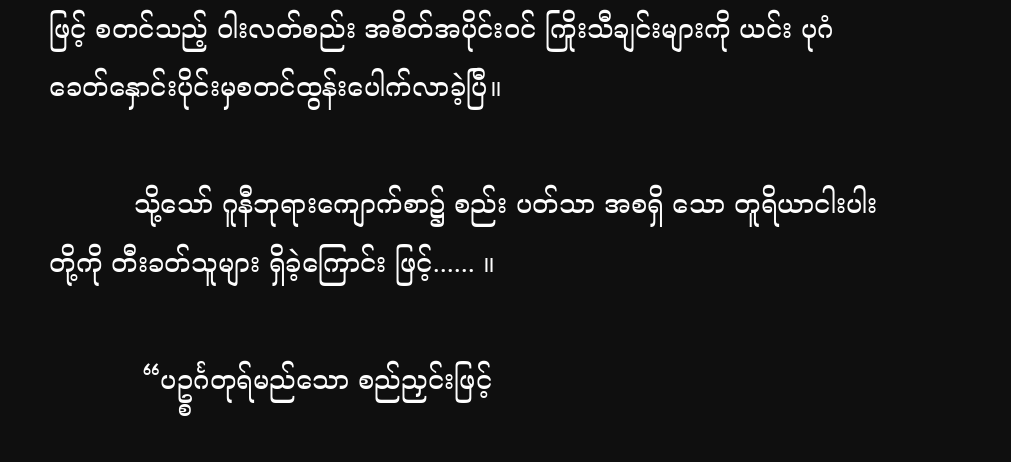ဖြင့် စတင်သည့် ဝါးလတ်စည်း အစိတ်အပိုင်းဝင် ကြိုးသီချင်းများကို ယင်း ပုဂံခေတ်နှောင်းပိုင်းမှစတင်ထွန်းပေါက်လာခဲ့ပြီ။

          သို့သော် ဂူနီဘုရားကျောက်စာ၌ စည်း ပတ်သာ အစရှိ သော တူရိယာငါးပါးတို့ကို တီးခတ်သူများ ရှိခဲ့ကြောင်း ဖြင့်...... ။

           “ပဥ္စင်္ဂတုရ်မည်သော စည်ညှင်းဖြင့်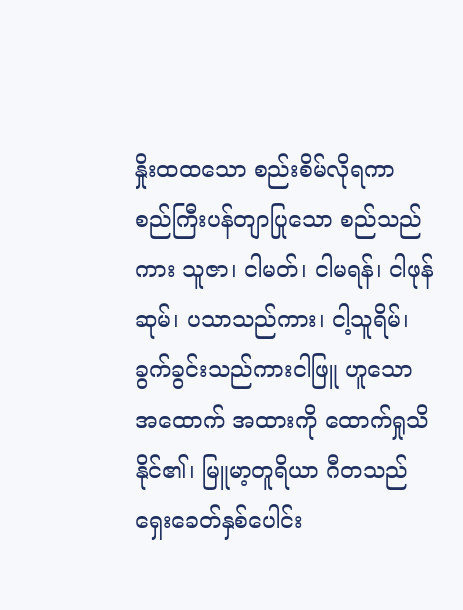နှိုးထထသော စည်းစိမ်လိုရကာ စည်ကြီးပန်တျာပြုသော စည်သည်ကား သူဇာ၊ ငါမတ်၊ ငါမရန်၊ ငါဖုန်ဆုမ်၊ ပသာသည်ကား၊ ငါ့သူရိမ်၊ ခွက်ခွင်းသည်ကားငါဖြူ ဟူသော အထောက် အထားကို ထောက်ရှုသိနိုင်၏၊ မြူမာ့တူရိယာ ဂီတသည် ရှေးခေတ်နှစ်ပေါင်း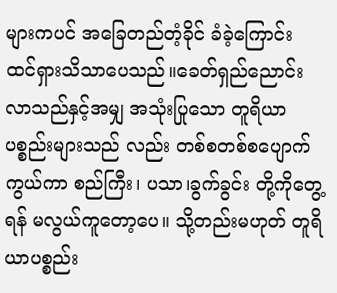များကပင် အခြေတည်တံ့ခိုင် ခံခဲ့ကြောင်း ထင်ရှားသိသာပေသည်။ခေတ်ရှည်ညောင်းလာသည်နှင့်အမျှ အသုံးပြုသော တူရိယာပစ္စည်းများသည် လည်း တစ်စတစ်စပျောက်ကွယ်ကာ စည်ကြီး၊ ပသာ၊ခွက်ခွင်း တို့ကိုတွေ့ရန် မလွယ်ကူတော့ပေ။ သို့တည်းမဟုတ် တူရိယာပစ္စည်း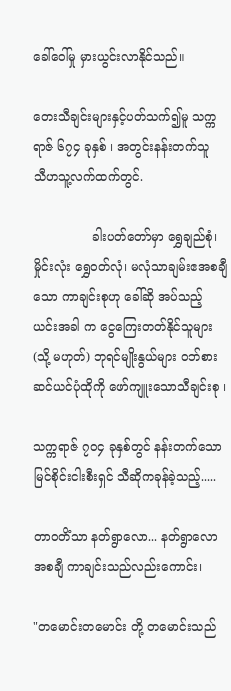ခေါ်ဝေါ်မှု မှားယွင်းလာနိုင်သည်။

တေးသီချင်းများနှင့်ပတ်သက်၍မူ သက္ကရာဇ် ၆၇၄ ခုနှစ် ၊ အတွင်းနန်းတက်သူ  သီဟသူ့လက်ထက်တွင်.

               ခါးပတ်တော်မှာ ရွှေချည်စုံ၊ မှိုင်းလုံး ရွှေဝတ်လုံ၊ မလုံသာချမ်းဧအစချီသော ကာချင်းစုဟု ခေါ်ဆို အပ်သည့် ယင်းအခါ က ငွေကြေးတတ်နိုင်သူများ (သို့ မဟုတ်) ဘုရင်မျိုးနွယ်များ ၀ဘ်စားဆင်ယင်ပုံထိုကို ဖော်ကျူးသောသီချင်းစု ၊

သက္ကရာဇ် ၇၀၄ ခုနှစ်တွင် နန်းတက်သော မြင်စိုင်းငါးစီးရှင် သီဆိုကခုန်ခဲ့သည့်.....

တာဝတိံသာ နတ်ရွာလော... နတ်ရွာလောအစချီ ကာချင်းသည်လည်းကောင်း၊

"တမောင်းတမောင်း တို့ တမောင်းသည်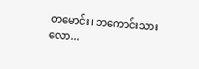တမောင်း၊ ဘကောင်းသားလော...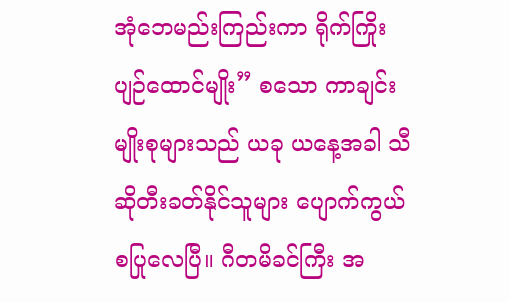အုံဘေမည်းကြည်းကာ ရိုက်ကြိုး ပျဉ်ထောင်မျိုး” စသော ကာချင်းမျိုးစုများသည် ယခု ယနေ့အခါ သီဆိုတီးခတ်နိုင်သူများ ပျောက်ကွယ်စပြုလေပြီ။ ဂီတမိခင်ကြီး အ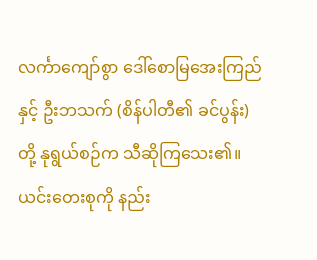လင်္ကာကျော်စွာ ဒေါ်စောမြအေးကြည်နှင့် ဦးဘသက် (စိန်ပါတီ၏ ခင်ပွန်း) တို့ နုရွယ်စဉ်က သီဆိုကြသေး၏။ ယင်းတေးစုကို နည်း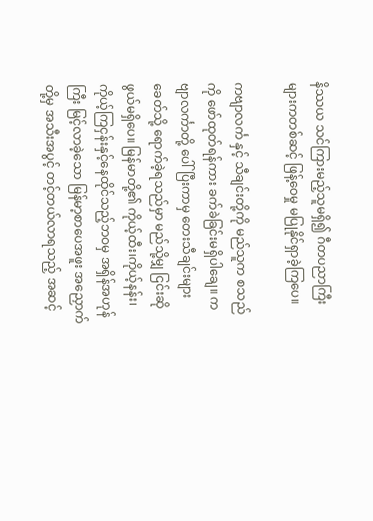နိဿယ သင်ကြားမည့်သူမရှိ၍ ဂီတပညာကြီးများကတစ်ဆင့် ဖြန့်ဝေမှု မပြုနိုင်ရှာခဲ့ကြပေ။

ကဗျာလင်္က နှင့် သီချင်းတို့ကို မည်သူက စသည်ကို ဖော်ထုတ်ရန်ကား ခက်ခဲခြင်းမရှိပါချေ။ ကဗျာလင်္ကာတို့ ပေါ်ပြီးကာမှ တေးသီချင်းများခေတ်သို့ ရောက်ခဲ့ရသည်မှာ မည်သို့မျှ ငြင်းဆိုဖွယ်မရှိပေ။ မြန်မာတို့၏ ကိုယ့်ထီး၊ကိုယ့်နန်း၊ ကိုယ့်ကြငှန်းနှင့်နေထိုင်သည့်ဘဝမှ အရှိန်အဟုန်ကြီး မြင့်လာခဲ့သော မြန်မာ့စာပေအဖူး အညှောက်တို့မှ အသီးအပွင့် တင့်တယ်လာရသည့် အဆင့်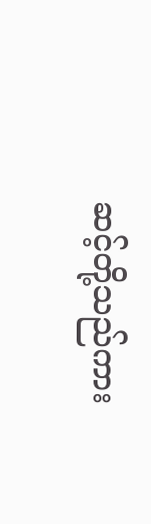ဆင့်တို့သည်ကား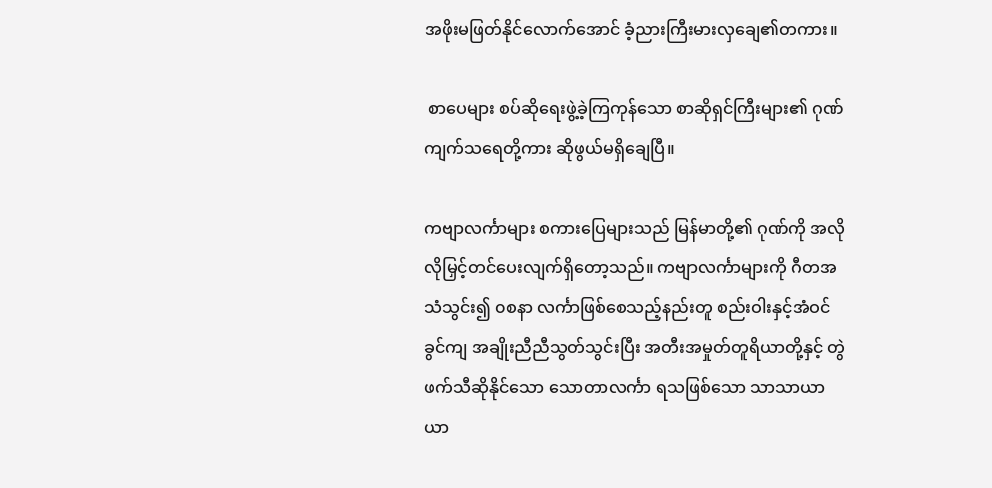အဖိုးမဖြတ်နိုင်လောက်အောင် ခံ့ညားကြီးမားလှချေ၏တကား။

 စာပေများ စပ်ဆိုရေးဖွဲ့ခဲ့ကြကုန်သော စာဆိုရှင်ကြီးများ၏ ဂုဏ်ကျက်သရေတို့ကား ဆိုဖွယ်မရှိချေပြီ။

ကဗျာလင်္ကာများ စကားပြေများသည် မြန်မာတို့၏ ဂုဏ်ကို အလိုလိုမြှင့်တင်ပေးလျက်ရှိတော့သည်။ ကဗျာလင်္ကာများကို ဂီတအသံသွင်း၍ ၀စနာ လင်္ကာဖြစ်စေသည့်နည်းတူ စည်းဝါးနှင့်အံဝင်ခွင်ကျ အချိုးညီညီသွတ်သွင်းပြီး အတီးအမှုတ်တူရိယာတို့နှင့် တွဲဖက်သီဆိုနိုင်သော သောတာလင်္ကာ ရသဖြစ်သော သာသာယာယာ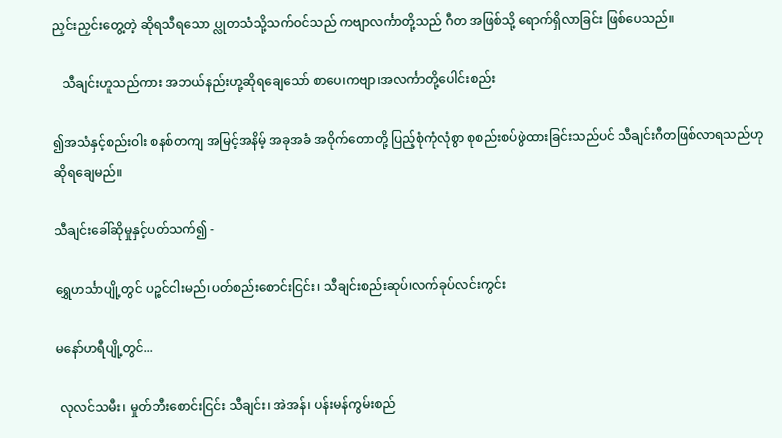ညှင်းညှင်းတွေ့တဲ့ ဆိုရသီရသော ပ္လုတသံသို့သက်ဝင်သည် ကဗျာလင်္ကာတို့သည် ဂီတ အဖြစ်သို့ ရောက်ရှိလာခြင်း ဖြစ်ပေသည်။

   သီချင်းဟူသည်ကား အဘယ်နည်းဟု့ဆိုရချေသော် စာပေ၊ကဗျာ၊အလင်္ကာတို့ပေါင်းစည်း

၍အသံနှင့်စည်းဝါး စနစ်တကျ အမြင့်အနိမ့် အခုအခံ အဝိုက်တောတို့ ပြည့်စုံကုံလုံစွာ စုစည်းစပ်ဖွဲထားခြင်းသည်ပင် သီချင်းဂီတဖြစ်လာရသည်ဟု ဆိုရချေမည်။

သီချင်းခေါ်ဆိုမှုနှင့်ပတ်သက်၍ -

ရွှေဟင်္သာပျို့တွင် ပဉ္စင်ငါးမည်၊ပတ်စည်းစောင်းငြင်း၊ သီချင်းစည်းဆုပ်၊လက်ခုပ်လင်းကွင်း

မ‌နော်ဟရီပျို့တွင်...

 လုလင်သမီး၊ မှုတ်ဘီးစောင်းငြင်း သီချင်း၊ အဲအန်၊ ပန်းမန်ကွမ်းစည်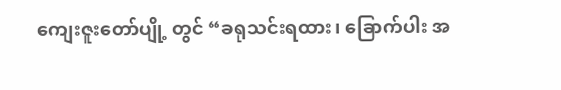ကျေးဇူးတော်ပျို့ တွင် “ခရုသင်းရထား၊ ခြောက်ပါး အ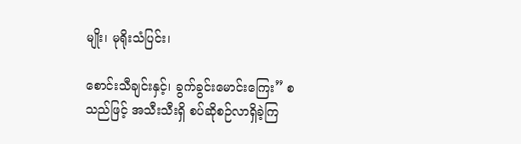မျိုး၊ မုရိုးသံပြင်း၊

စောင်းသီချင်းနှင့်၊ ခွက်ခွင်းမောင်းကြေး” စသည်ဖြင့် အသီးသီးရှိ စပ်ဆိုစဉ်လာရှိခဲ့ကြ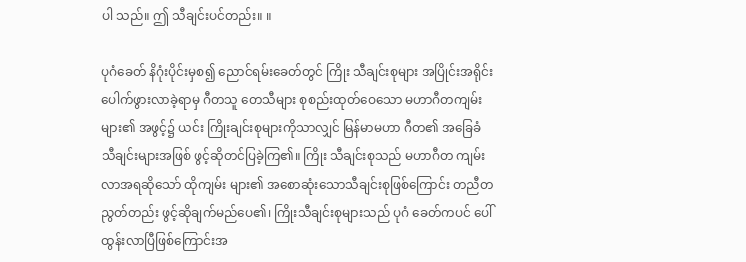ပါ သည်။ ဤ သီချင်းပင်တည်း။ ။

ပုဂံခေတ် နိဂုံးပိုင်းမှစ၍ ညောင်ရမ်းခေတ်တွင် ကြိုး သီချင်းစုများ အပြိုင်းအရိုင်းပေါက်ဖွားလာခဲ့ရာမှ ဂီတသူ တေသီများ စုစည်းထုတ်ဝေသော မဟာဂီတကျမ်းများ၏ အဖွင့်၌ ယင်း ကြိုးချင်းစုများကိုသာလျှင် မြန်မာမဟာ ဂီတ၏ အခြေခံသီချင်းများအဖြစ် ဖွင့်ဆိုတင်ပြခဲ့ကြ၏။ ကြိုး သီချင်းစုသည် မဟာဂီတ ကျမ်းလာအရဆိုသော် ထိုကျမ်း များ၏ အစောဆုံးသောသီချင်းစုဖြစ်ကြောင်း တညီတညွတ်တည်း ဖွင့်ဆိုချက်မည်ပေ၏၊ ကြိုးသီချင်းစုများသည် ပုဂံ ခေတ်ကပင် ပေါ်ထွန်းလာပြီဖြစ်ကြောင်းအ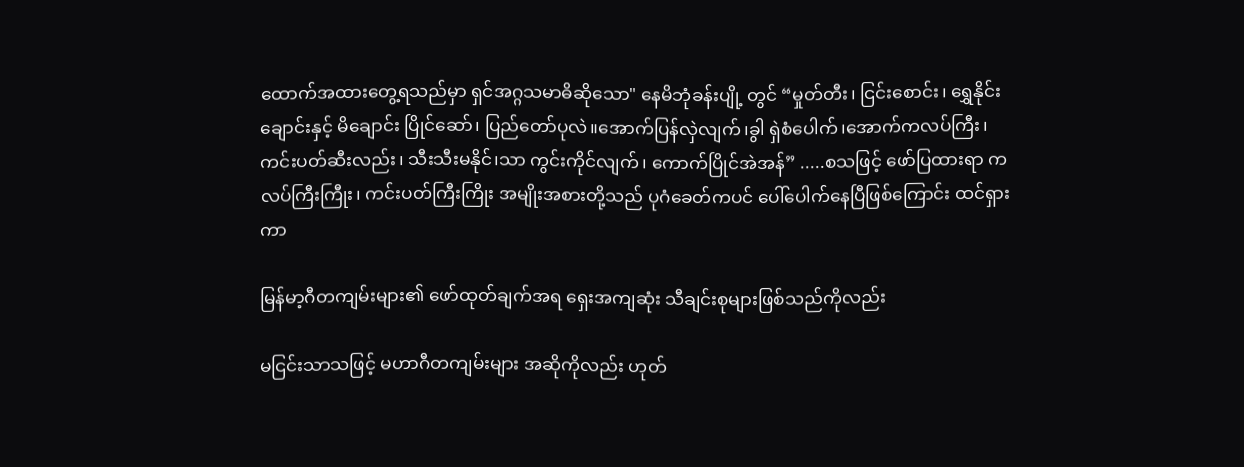ထောက်အထားတွေ့ရသည်မှာ ရှင်အဂ္ဂသမာဓိဆိုသော" နေမိဘုံခန်းပျို့ တွင် “မှုတ်တီး၊ ငြင်းစောင်း၊ ရွှေနိုင်းချောင်းနှင့် မိချောင်း ပြိုင်ဆော်၊ ပြည်တော်ပုလဲ။အောက်ပြန်လှဲလျက်၊ခွါ ရှဲစံပေါက်၊အောက်ကလပ်ကြီး၊ ကင်းပတ်ဆီးလည်း၊ သီးသီးမနိုင်၊သာ ကွင်းကိုင်လျက်၊ ကောက်ပြိုင်အဲအန်” .....စသဖြင့် ဖော်ပြထားရာ ကလပ်ကြီးကြီုး၊ ကင်းပတ်ကြီးကြိုး အမျိုးအစားတို့သည် ပုဂံခေတ်ကပင် ပေါ်ပေါက်နေပြီဖြစ်ကြောင်း ထင်ရှားကာ

မြန်မာ့ဂီတကျမ်းများ၏ ဖော်ထုတ်ချက်အရ ရှေးအကျဆုံး သီချင်းစုများဖြစ်သည်ကိုလည်း

မငြင်းသာသဖြင့် မဟာဂီတကျမ်းများ အဆိုကိုလည်း ဟုတ်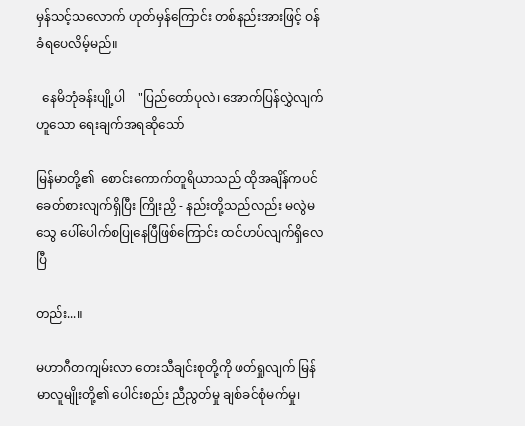မှန်သင့်သလောက် ဟုတ်မှန်ကြောင်း တစ်နည်းအားဖြင့် ဝန်ခံရပေလိမ့်မည်။

  နေမိဘုံခန်းပျို့ပါ    "ပြည်တော်ပုလဲ၊ အောက်ပြန်လွှဲလျက်ဟူသော ရေးချက်အရဆိုသော်

မြန်မာတို့၏  စောင်းကောက်တူရိယာသည် ထိုအချိန်ကပင် ခေတ်စားလျက်ရှိပြီး ကြိုးညှိ - နည်းတို့သည်လည်း မလွဲမသွေ ပေါ်ပေါက်စပြုနေပြီဖြစ်ကြောင်း ထင်ဟပ်လျက်ရှိလေပြီ

တည်း...။

မဟာဂီတကျမ်းလာ တေးသီချင်းစုတို့ကို ဖတ်ရှုလျက် မြန်မာလူမျိုးတို့၏ ပေါင်းစည်း ညီညွတ်မှု ချစ်ခင်စုံမက်မှု၊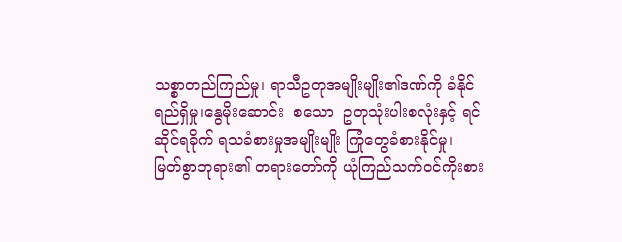သစ္စာတည်ကြည်မှု၊ ရာသီဥတုအမျိုးမျိုး၏ဒဏ်ကို ခံနိုင်ရည်ရှိမှု၊နွေမိုးဆောင်း  စသော  ဥတုသုံးပါးစလုံးနှင့် ရင်ဆိုင်ရခိုက် ရသခံစားမှုအမျိုးမျိုး ကြုံတွေခံစားနိုင်မှု၊ မြတ်စွာဘုရား၏ တရားတော်ကို ယုံကြည်သက်ဝင်ကိုးစား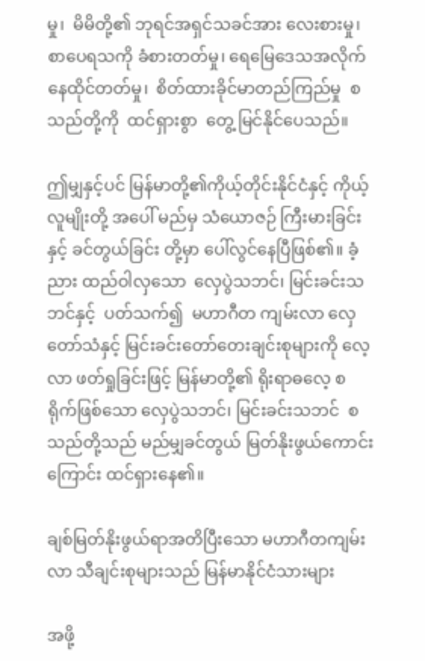မှု၊  မိမိတို့၏ ဘုရင်အရှင်သခင်အား လေးစားမှု၊ စာပေရသကို ခံစားတတ်မှု၊ ရေမြေဒေသအလိုက်  နေထိုင်တတ်မှု၊  စိတ်ထားခိုင်မာတည်ကြည်မှု  စသည်တို့ကို  ထင်ရှားစွာ  တွေ့ မြင်နိုင်ပေသည်။

ဤမျှနှင့်ပင် မြန်မာတို့၏ကိုယ့်တိုင်းနိုင်ငံနှင့် ကိုယ့်လူမျိုးတို့ အပေါ် မည်မှ သံယောဇဉ် ကြီးမားခြင်းနှင့် ခင်တွယ်ခြင်း တို့မှာ ပေါ်လွင်နေပြီဖြစ်၏။ ခံ့ညား ထည်ဝါလှသော  လှေပွဲသဘင်၊ မြင်းခင်းသဘင်နှင့်  ပတ်သက်၍  မဟာဂီတ ကျမ်းလာ လှေတော်သံနှင့် မြင်းခင်းတော်တေးချင်းစုများကို လေ့လာ ဖတ်ရှုခြင်းဖြင့် မြန်မာတို့၏ ရိုးရာဓလေ့ စရိုက်ဖြစ်သော လှေပွဲသဘင်၊ မြင်းခင်းသဘင်  စသည်တို့သည် မည်မျှခင်တွယ် မြတ်နိုးဖွယ်ကောင်းကြောင်း ထင်ရှားနေ၏။

ချစ်မြတ်နိုးဖွယ်ရာအတိပြီးသော မဟာဂီတကျမ်းလာ သီချင်းစုများသည် မြန်မာနိုင်ငံသားများ

အဖို့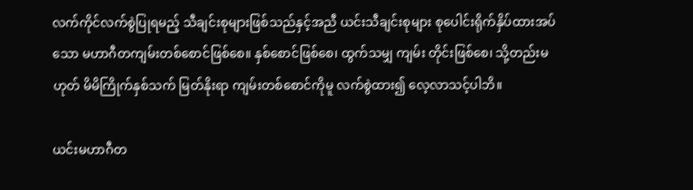လက်ကိုင်လက်စွဲပြုရမည့် သီချင်းစုများဖြစ်သည်နှင့်အညီ ယင်းသီချင်းစုများ စုပေါင်းရိုက်နှိပ်ထားအပ်သော မဟာဂီတကျမ်းတစ်စောင်ဖြစ်စေ။ နှစ်စောင်ဖြစ်စေ၊ ထွက်သမျှ ကျမ်း တိုင်းဖြစ်စေ၊ သို့တည်းမဟုတ် မိမိကြိုက်နှစ်သက် မြတ်နိုးရာ ကျမ်းတစ်စောင်ကိုမူ လက်စွဲထား၍ လေ့လာသင့်ပါဘိ။

ယင်းမဟာဂီတ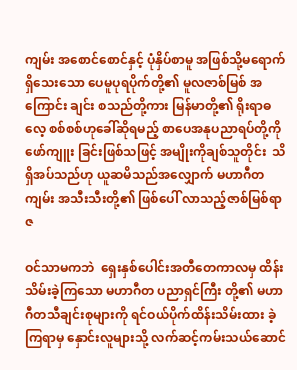ကျမ်း အစောင်စောင်နှင့် ပုံနှိပ်စာမူ အဖြစ်သို့မရောက်ရှိသေးသော ပေမူပုရပိုက်တို့၏ မူလဇာစ်မြစ် အကြောင်း ချင်း စသည်တို့ကား မြန်မာတို့၏ ရိုးရာဓလေ့ စစ်စစ်ဟုခေါ်ဆိုရမည့် စာပေအနုပညာရပ်တို့ကို ဖော်ကျူး ခြင်းဖြစ်သဖြင့် အမျိုးကိုချစ်သူတိုင်း  သိရှိအပ်သည်ဟု ယူဆမိသည်အလျှောက် မဟာဂီတကျမ်း အသီးသီးတို့၏ ဖြစ်ပေါ် လာသည့်ဇာစ်မြစ်ရာဇ

ဝင်သာမကဘဲ  ရှေးနှစ်ပေါင်းအတီတေကာလမှ ထိန်းသိမ်းခဲ့ကြသော မဟာဂီတ ပညာရှင်ကြီး တို့၏ မဟာဂီတသီချင်းစုများကို ရင်ဝယ်ပိုက်ထိန်းသိမ်းထား ခဲ့ကြရာမှ နှောင်းလူများသို့ လက်ဆင့်ကမ်းသယ်ဆောင်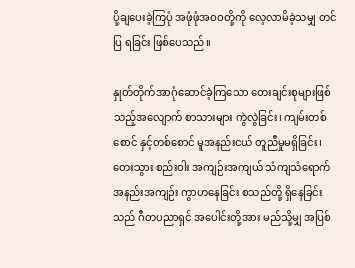ပို့ချပေးခဲ့ကြပုံ အဖုံဖုံအဝဝတို့ကို လေ့လာမိခဲ့သမျှ တင်ပြ ရခြင်း ဖြစ်ပေသည်။

နှုတ်တိုက်အာဂုံဆောင်ခဲ့ကြသော တေးချင်းစုများဖြစ်သည့်အလျောက် စာသားများ ကွဲလွဲခြင်း၊ ကျမ်းတစ်စောင် နှင့်တစ်စောင် မူအနည်းငယ် တူညီမှုမရှိခြင်း၊ တေးသွား စည်းဝါး အကျဉ်းအကျယ် သံကျသံရောက် အနည်းအကျဉ်း ကွာဟနေခြင်း စသည်တို့ ရှိနေခြင်းသည် ဂီတပညာရှင် အပေါင်းတို့အား မည်သို့မျှ အပြစ်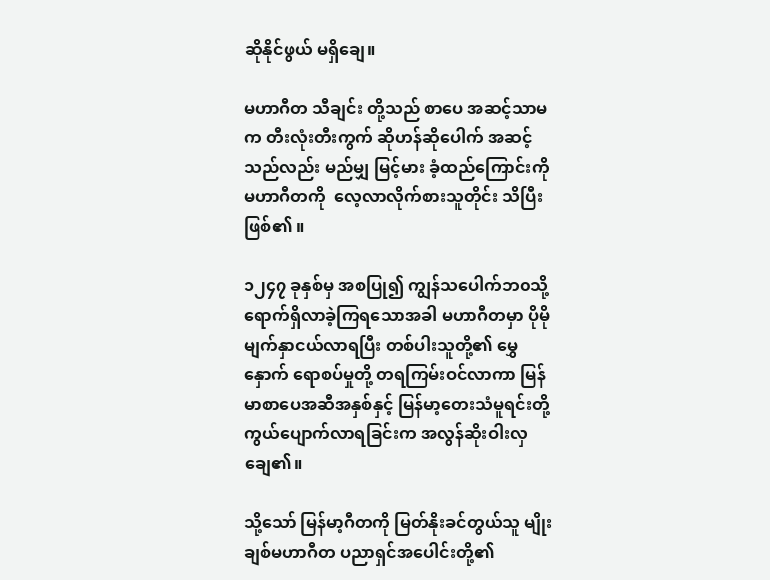ဆိုနိုင်ဖွယ် မရှိချေ။

မဟာဂီတ သီချင်း တို့သည် စာပေ အဆင့်သာမက တီးလုံးတီးကွက် ဆိုဟန်ဆိုပေါက် အဆင့်သည်လည်း မည်မျှ မြင့်မား ခံ့ထည်ကြောင်းကို မဟာဂီတကို  လေ့လာလိုက်စားသူတိုင်း သိပြီးဖြစ်၏ ။

၁၂၄၇ ခုနှစ်မှ အစပြု၍ ကျွန်သပေါက်ဘ၀သို့ ရောက်ရှိလာခဲ့ကြရသောအခါ မဟာဂီတမှာ ပိုမိုမျက်နှာငယ်လာရပြီး တစ်ပါးသူတို့၏ မွှေနှောက် ရောစပ်မှုတို့ တရကြမ်းဝင်လာကာ မြန်မာစာပေအဆီအနှစ်နှင့် မြန်မာ့တေးသံမူရင်းတို့ ကွယ်ပျောက်လာရခြင်းက အလွန်ဆိုးဝါးလှချေ၏။

သို့သော် မြန်မာ့ဂီတကို မြတ်နိုးခင်တွယ်သူ မျိုးချစ်မဟာဂီတ ပညာရှင်အပေါင်းတို့၏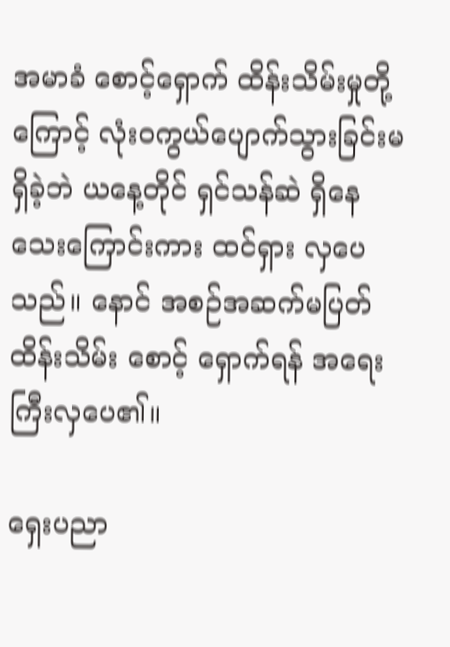အမာခံ စောင့်ရှောက် ထိန်းသိမ်းမှုတို့ကြောင့် လုံးဝကွယ်ပျောက်သွားခြင်းမရှိခဲ့ဘဲ ယနေ့တိုင် ရှင်သန်ဆဲ ရှိနေသေးကြောင်းကား ထင်ရှား လှပေသည်။ နောင် အစဉ်အဆက်မပြတ် ထိန်းသိမ်း စောင့် ရှောက်ရန် အရေးကြီးလှပေ၏။

ရှေးပညာ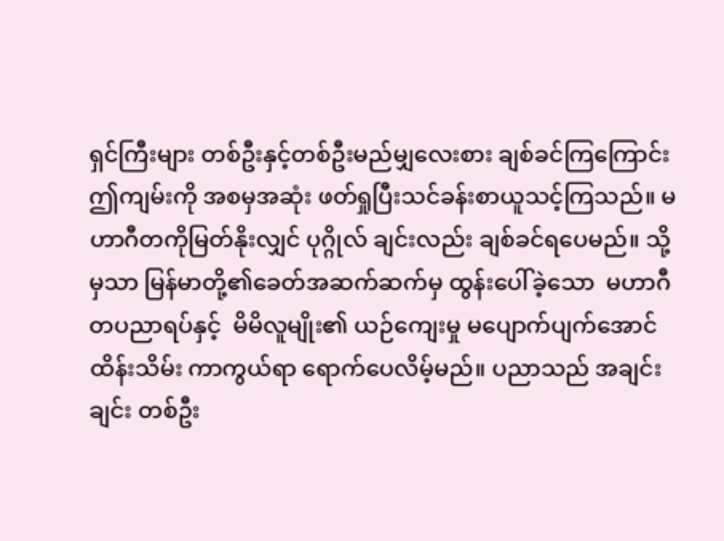ရှင်ကြီးများ တစ်ဦးနှင့်တစ်ဦးမည်မျှလေးစား ချစ်ခင်ကြကြောင်း ဤကျမ်းကို အစမှအဆုံး ဖတ်ရှုပြီးသင်ခန်းစာယူသင့်ကြသည်။ မဟာဂီတကိုမြတ်နိုးလျှင် ပုဂ္ဂိုလ် ချင်းလည်း ချစ်ခင်ရပေမည်။ သို့မှသာ မြန်မာတို့၏ခေတ်အဆက်ဆက်မှ ထွန်းပေါ်ခဲ့သော  မဟာဂီတပညာရပ်နှင့်  မိမိလူမျိုး၏ ယဉ်ကျေးမှု မပျောက်ပျက်အောင် ထိန်းသိမ်း ကာကွယ်ရာ ရောက်ပေလိမ့်မည်။ ပညာသည် အချင်းချင်း တစ်ဦး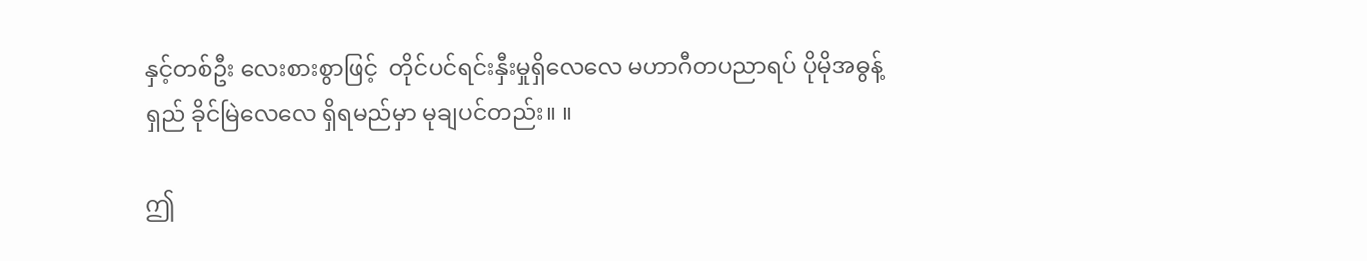နှင့်တစ်ဦး လေးစားစွာဖြင့်  တိုင်ပင်ရင်းနှီးမှုရှိလေလေ မဟာဂီတပညာရပ် ပိုမိုအဓွန့်ရှည် ခိုင်မြဲလေလေ ရှိရမည်မှာ မုချပင်တည်း။ ။

ဤ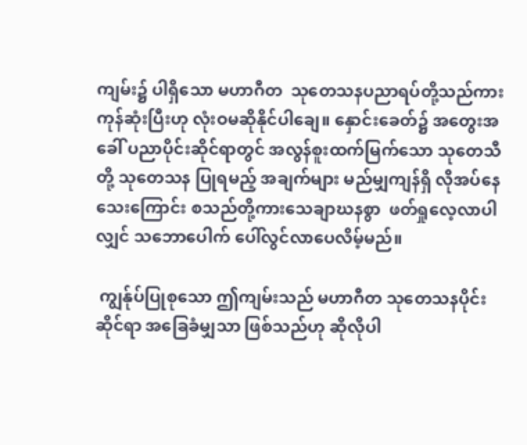ကျမ်း၌ ပါရှိသော မဟာဂီတ  သုတေသနပညာရပ်တို့သည်ကား ကုန်ဆုံးပြီးဟု လုံးဝမဆိုနိုင်ပါချေ။ နှောင်းခေတ်၌ အတွေးအခေါ် ပညာပိုင်းဆိုင်ရာတွင် အလွန်စူးထက်မြက်သော သုတေသီတို့ သုတေသန ပြုရမည့် အချက်များ မည်မျှကျန်ရှိ လိုအပ်နေသေးကြောင်း စသည်တို့ကားသေချာဃနစွာ  ဖတ်ရှုလေ့လာပါလျှင် သဘောပေါက် ပေါ်လွင်လာပေလိမ့်မည်။

 ကျွန်ုပ်ပြုစုသော ဤကျမ်းသည် မဟာဂီတ သုတေသနပိုင်းဆိုင်ရာ အခြေခံမျှသာ ဖြစ်သည်ဟု ဆိုလိုပါ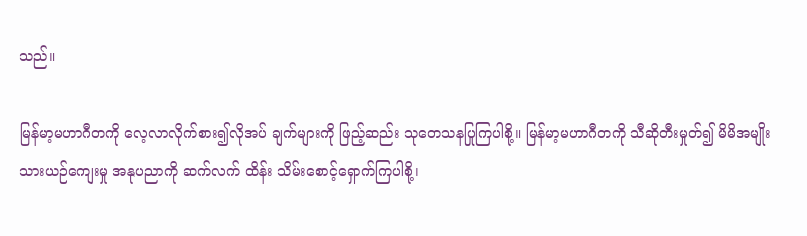သည်။

မြန်မာ့မဟာဂီတကို လေ့လာလိုက်စား၍လိုအပ် ချက်များကို ဖြည့်ဆည်း သုတေသနပြုကြပါစို့။ မြန်မာ့မဟာဂီတကို သီဆိုတီးမှုတ်၍ မိမိအမျိုး သားယဉ်ကျေးမှု အနုပညာကို ဆက်လက် ထိန်း သိမ်းစောင့်ရှောက်ကြပါစို့၊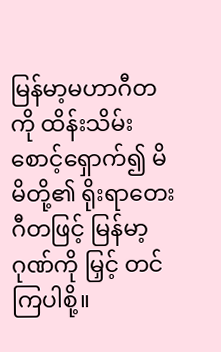မြန်မာ့မဟာဂီတကို ထိန်းသိမ်း စောင့်ရှောက်၍ မိမိတို့၏ ရိုးရာတေးဂီတဖြင့် မြန်မာ့ဂုဏ်ကို မြှင့် တင်ကြပါစို့။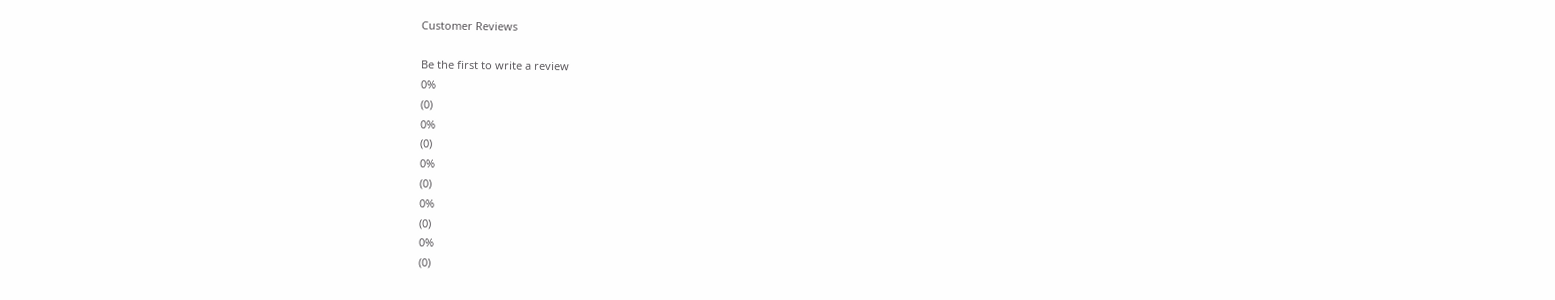Customer Reviews

Be the first to write a review
0%
(0)
0%
(0)
0%
(0)
0%
(0)
0%
(0)